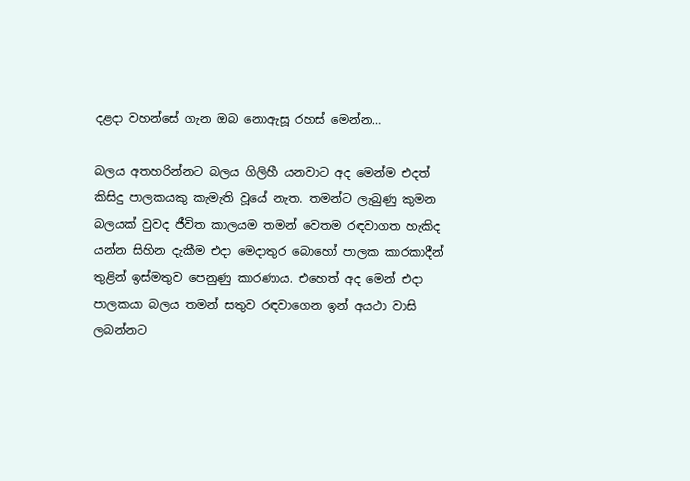දළදා වහන්සේ ගැන ඔබ නොඇසූ රහස් මෙන්න…

බලය අතහරින්නට බලය ගිලිහී යනවාට අද මෙන්ම එදත් කිසිදු පාලකයකු කැමැති වූයේ නැත. තමන්ට ලැබුණු කුමන බලයක් වුවද ජීවිත කාලයම තමන් වෙතම රඳවාගත හැකිද යන්න සිහින දැකීම එදා මෙදාතුර බොහෝ පාලක කාරකාදීන් තුළින් ඉස්මතුව පෙනුණු කාරණාය. එහෙත් අද මෙන් එදා පාලකයා බලය තමන් සතුව රඳවාගෙන ඉන් අයථා වාසි ලබන්නට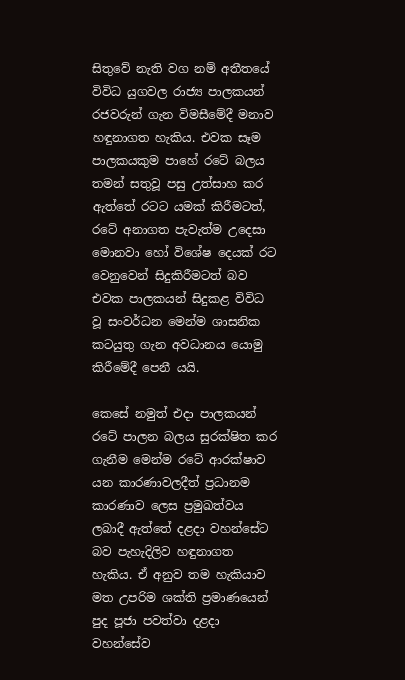සිතුවේ නැති වග නම් අතීතයේ විවිධ යුගවල රාජ්‍ය පාලකයන් රජවරුන් ගැන විමසීමේදී මනාව හඳුනාගත හැකිය. එවක සෑම පාලකයකුම පාහේ රටේ බලය තමන් සතුවූ පසු උත්සාහ කර ඇත්තේ රටට යමක් කිරීමටත්, රටේ අනාගත පැවැත්ම උදෙසා මොනවා හෝ විශේෂ දෙයක් රට වෙනුවෙන් සිදුකිරීමටත් බව එවක පාලකයන් සිදුකළ විවිධ වූ සංවර්ධන මෙන්ම ශාසනික කටයුතු ගැන අවධානය යොමු කිරීමේදී පෙනී යයි.

කෙසේ නමුත් එදා පාලකයන් රටේ පාලන බලය සුරක්ෂිත කර ගැනීම මෙන්ම රටේ ආරක්ෂාව යන කාරණාවලදීත් ප්‍රධානම කාරණාව ලෙස ප්‍රමුඛත්වය ලබාදී ඇත්තේ දළදා වහන්සේට බව පැහැදිලිව හඳුනාගත හැකිය. ඒ අනුව තම හැකියාව මත උපරිම ශක්ති ප්‍රමාණයෙන් පුද පූජා පවත්වා දළදා වහන්සේව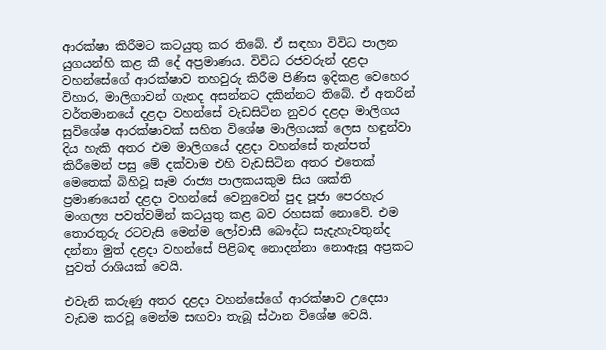ආරක්ෂා කිරීමට කටයුතු කර තිබේ. ඒ සඳහා විවිධ පාලන යුගයන්හි කළ කී දේ අප්‍රමාණය. විවිධ රජවරුන් දළදා වහන්සේගේ ආරක්ෂාව තහවුරු කිරීම පිණිස ඉදිකළ වෙහෙර විහාර, මාලිගාවන් ගැනද අසන්නට දකින්නට තිබේ. ඒ අතරින් වර්තමානයේ දළදා වහන්සේ වැඩසිටින නුවර දළදා මාලිගය සුවිශේෂ ආරක්ෂාවක් සහිත විශේෂ මාලිගයක් ලෙස හඳුන්වා දිය හැකි අතර එම මාලිගයේ දළදා වහන්සේ තැන්පත් කිරීමෙන් පසු මේ දක්වාම එහි වැඩසිටින අතර එතෙක් මෙතෙක් බිහිවූ සෑම රාජ්‍ය පාලකයකුම සිය ශක්ති ප්‍රමාණයෙන් දළදා වහන්සේ වෙනුවෙන් පුද පූජා පෙරහැර මංගල්‍ය පවත්වමින් කටයුතු කළ බව රහසක් නොවේ. එම තොරතුරු රටවැසි මෙන්ම ලෝවාසී බෞද්ධ සැදැහැවතුන්ද දන්නා මුත් දළදා වහන්සේ පිළිබඳ නොදන්නා නොඇසූ අප්‍රකට පුවත් රාශියක් වෙයි.

එවැනි කරුණු අතර දළදා වහන්සේගේ ආරක්ෂාව උදෙසා වැඩම කරවූ මෙන්ම සඟවා තැබූ ස්ථාන විශේෂ වෙයි.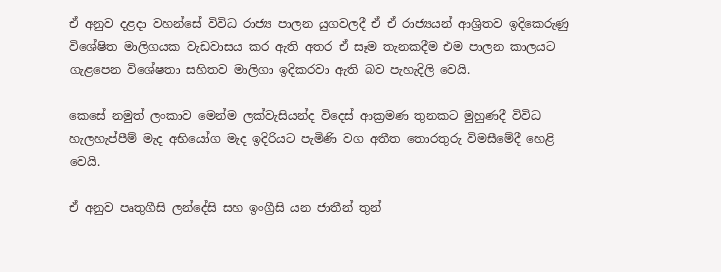ඒ අනුව දළදා වහන්සේ විවිධ රාජ්‍ය පාලන යුගවලදී ඒ ඒ රාජ්‍යයන් ආශ්‍රිතව ඉදිකෙරුණු විශේෂිත මාලිගයක වැඩවාසය කර ඇති අතර ඒ සෑම තැනකදීම එම පාලන කාලයට ගැළපෙන විශේෂතා සහිතව මාලිගා ඉදිකරවා ඇති බව පැහැදිලි වෙයි.

කෙසේ නමුත් ලංකාව මෙන්ම ලක්වැසියන්ද විදෙස් ආක්‍රමණ තුනකට මුහුණදී විවිධ හැලහැප්පීම් මැද අභියෝග මැද ඉදිරියට පැමිණි වග අතීත තොරතුරු විමසීමේදී හෙළි වෙයි.

ඒ අනුව පෘතුගීසි ලන්දේසි සහ ඉංග්‍රීසි යන ජාතීන් තුන්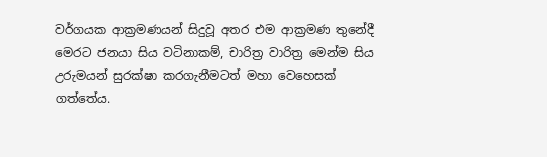වර්ගයක ආක්‍රමණයන් සිදුවූ අතර එම ආක්‍රමණ තුනේදී මෙරට ජනයා සිය වටිනාකම්, චාරිත්‍ර වාරිත්‍ර මෙන්ම සිය උරුමයන් සුරක්ෂා කරගැනීමටත් මහා වෙහෙසක් ගත්තේය.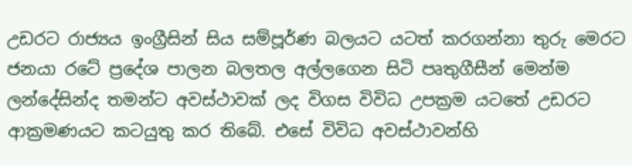උඩරට රාජ්‍යය ඉංග්‍රීසින් සිය සම්පූර්ණ බලයට යටත් කරගන්නා තුරු මෙරට ජනයා රටේ ප්‍රදේශ පාලන බලතල අල්ලගෙන සිටි පෘතුගීසීන් මෙන්ම ලන්දේසින්ද තමන්ට අවස්ථාවක් ලද විගස විවිධ උපක්‍රම යටතේ උඩරට ආක්‍රමණයට කටයුතු කර තිබේ. එසේ විවිධ අවස්ථාවන්හි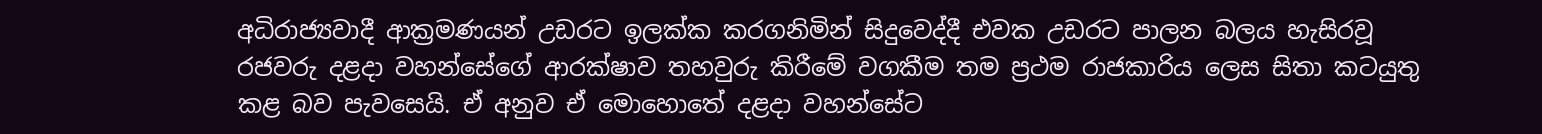අධිරාජ්‍යවාදී ආක්‍රමණයන් උඩරට ඉලක්ක කරගනිමින් සිදුවෙද්දී එවක උඩරට පාලන බලය හැසිරවූ රජවරු දළදා වහන්සේගේ ආරක්ෂාව තහවුරු කිරීමේ වගකීම තම ප්‍රථම රාජකාරිය ලෙස සිතා කටයුතු කළ බව පැවසෙයි. ඒ අනුව ඒ මොහොතේ දළදා වහන්සේට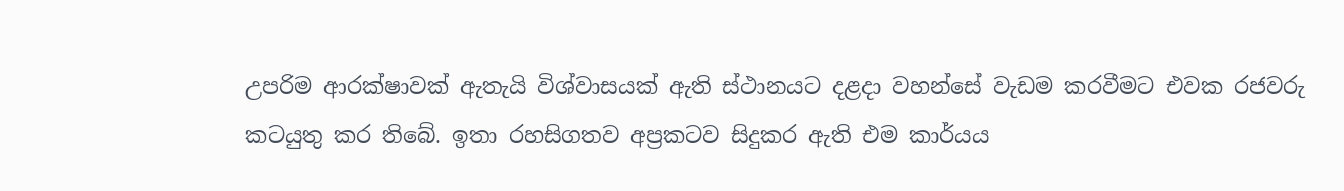උපරිම ආරක්ෂාවක් ඇතැයි විශ්වාසයක් ඇති ස්ථානයට දළදා වහන්සේ වැඩම කරවීමට එවක රජවරු කටයුතු කර තිබේ. ඉතා රහසිගතව අප්‍රකටව සිදුකර ඇති එම කාර්යය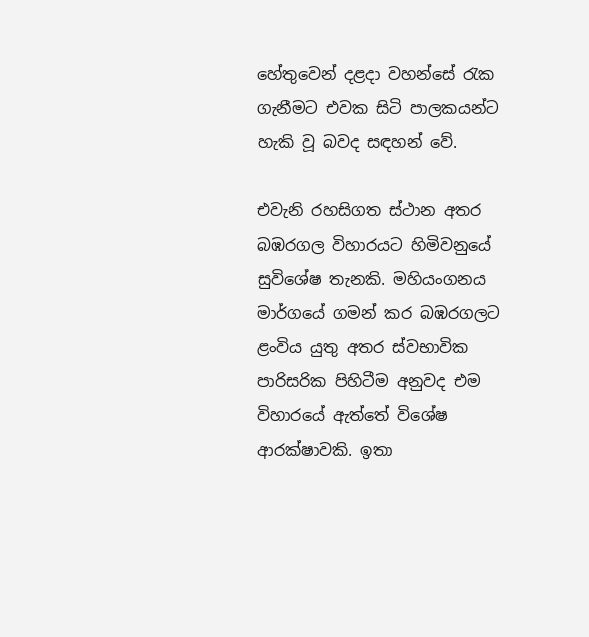හේතුවෙන් දළදා වහන්සේ රැක ගැනීමට එවක සිටි පාලකයන්ට හැකි වූ බවද සඳහන් වේ.

එවැනි රහසිගත ස්ථාන අතර බඹරගල විහාරයට හිමිවනුයේ සුවිශේෂ තැනකි. මහියංගනය මාර්ගයේ ගමන් කර බඹරගලට ළංවිය යුතු අතර ස්වභාවික පාරිසරික පිහිටීම අනුවද එම විහාරයේ ඇත්තේ විශේෂ ආරක්ෂාවකි. ඉතා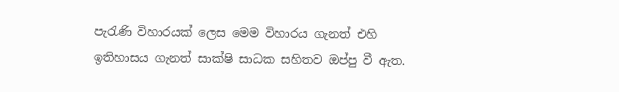පැරැණි විහාරයක් ලෙස මෙම විහාරය ගැනත් එහි ඉතිහාසය ගැනත් සාක්ෂි සාධක සහිතව ඔප්පු වී ඇත.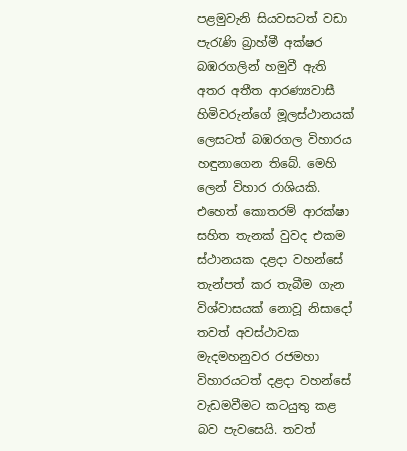පළමුවැනි සියවසටත් වඩා පැරැණි බ්‍රාහ්මී අක්ෂර බඹරගලින් හමුවී ඇති අතර අතීත ආරණ්‍යවාසී හිමිවරුන්ගේ මූලස්ථානයක් ලෙසටත් බඹරගල විහාරය හඳුනාගෙන තිබේ. මෙහි ලෙන් විහාර රාශියකි. එහෙත් කොතරම් ආරක්ෂා සහිත තැනක් වුවද එකම ස්ථානයක දළදා වහන්සේ තැන්පත් කර තැබීම ගැන විශ්වාසයක් නොවූ නිසාදෝ තවත් අවස්ථාවක මැදමහනුවර රජමහා විහාරයටත් දළදා වහන්සේ වැඩමවීමට කටයුතු කළ බව පැවසෙයි. තවත්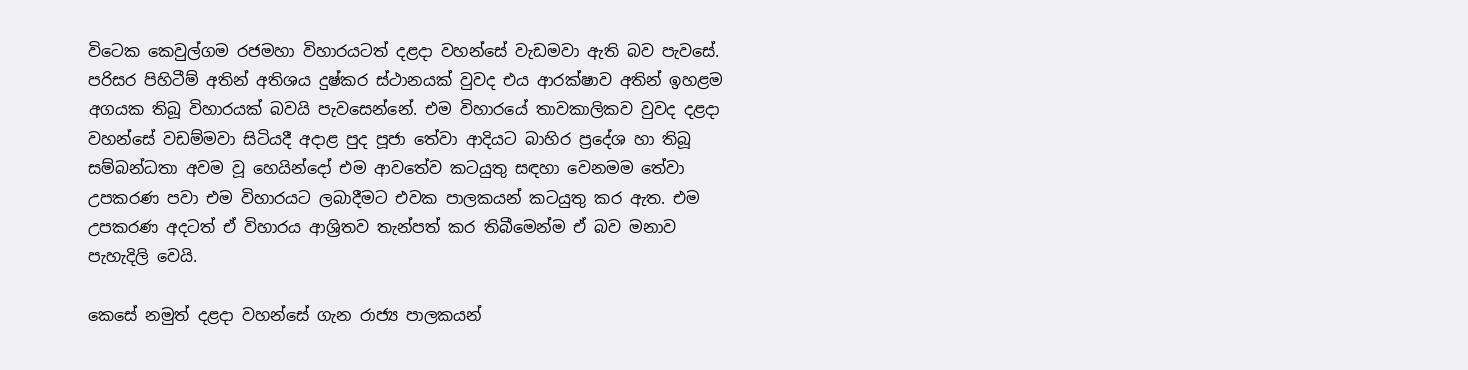විටෙක කෙවුල්ගම රජමහා විහාරයටත් දළදා වහන්සේ වැඩමවා ඇති බව පැවසේ. පරිසර පිහිටීම් අතින් අතිශය දුෂ්කර ස්ථානයක් වුවද එය ආරක්ෂාව අතින් ඉහළම අගයක තිබූ විහාරයක් බවයි පැවසෙන්නේ. එම විහාරයේ තාවකාලිකව වුවද දළදා වහන්සේ වඩම්මවා සිටියදී අදාළ පුද පූජා තේවා ආදියට බාහිර ප්‍රදේශ හා තිබූ සම්බන්ධතා අවම වූ හෙයින්දෝ එම ආවතේව කටයුතු සඳහා වෙනමම තේවා උපකරණ පවා එම විහාරයට ලබාදීමට එවක පාලකයන් කටයුතු කර ඇත. එම උපකරණ අදටත් ඒ විහාරය ආශ්‍රිතව තැන්පත් කර තිබීමෙන්ම ඒ බව මනාව පැහැදිලි වෙයි.

කෙසේ නමුත් දළදා වහන්සේ ගැන රාජ්‍ය පාලකයන්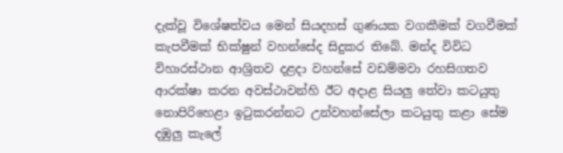දැක්වූ විශේෂත්වය මෙන් සියදහස් ගුණයක වගකීමක් වගවීමක් කැපවීමක් භික්ෂුන් වහන්සේද සිදුකර තිබේ. මන්ද විවිධ විහාරස්ථාන ආශ්‍රිතව දළදා වහන්සේ වඩම්මවා රහසිගතව ආරක්ෂා කරන අවස්ථාවන්හි ඊට අදාළ සියලු තේවා කටයුතු නොපිරිහෙළා ඉටුකරන්නට උන්වහන්සේලා කටයුතු කළා සේම දඹුලු කැලේ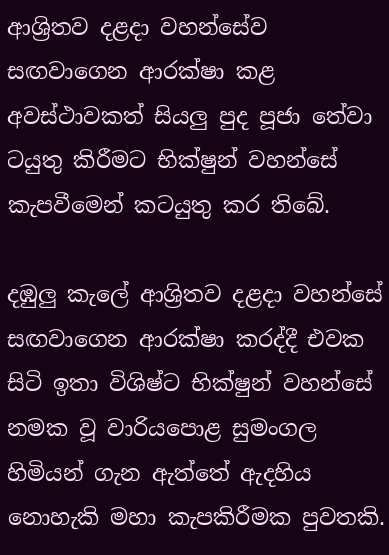ආශ්‍රිතව දළදා වහන්සේව සඟවාගෙන ආරක්ෂා කළ අවස්ථාවකත් සියලු පුද පූජා තේවා ටයුතු කිරීමට භික්ෂුන් වහන්සේ කැපවීමෙන් කටයුතු කර තිබේ.

දඹුලු කැලේ ආශ්‍රිතව දළදා වහන්සේ සඟවාගෙන ආරක්ෂා කරද්දී එවක සිටි ඉතා විශිෂ්ට භික්ෂුන් වහන්සේ නමක වූ වාරියපොළ සුමංගල හිමියන් ගැන ඇත්තේ ඇදහිය නොහැකි මහා කැපකිරීමක පුවතකි.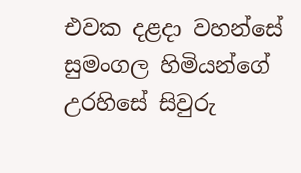එවක දළදා වහන්සේ සුමංගල හිමියන්ගේ උරහිසේ සිවුරු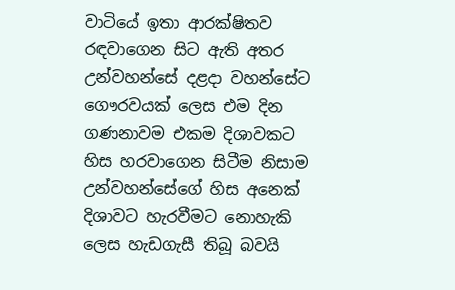වාටියේ ඉතා ආරක්ෂිතව රඳවාගෙන සිට ඇති අතර උන්වහන්සේ දළදා වහන්සේට ගෞරවයක් ලෙස එම දින ගණනාවම එකම දිශාවකට හිස හරවාගෙන සිටීම නිසාම උන්වහන්සේගේ හිස අනෙක් දිශාවට හැරවීමට නොහැකි ලෙස හැඩගැසී තිබූ බවයි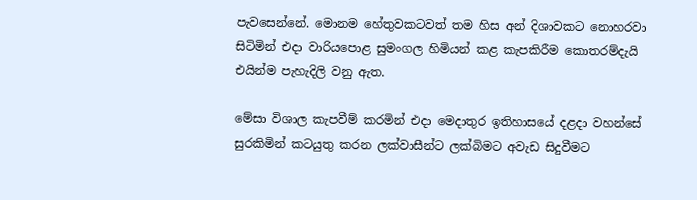පැවසෙන්නේ. මොනම හේතුවකටවත් තම හිස අන් දිශාවකට නොහරවා සිටිමින් එදා වාරියපොළ සුමංගල හිමියන් කළ කැපකිරීම කොතරම්දැයි එයින්ම පැහැදිලි වනු ඇත.

මේසා විශාල කැපවීම් කරමින් එදා මෙදාතුර ඉතිහාසයේ දළදා වහන්සේ සුරකිමින් කටයුතු කරන ලක්වාසීන්ට ලක්බිමට අවැඩ සිදුවීමට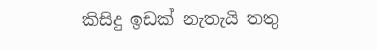කිසිදු ඉඩක් නැතැයි තතු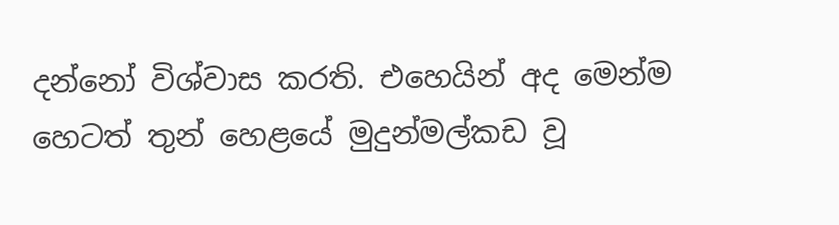දන්නෝ විශ්වාස කරති. එහෙයින් අද මෙන්ම හෙටත් තුන් හෙළයේ මුදුන්මල්කඩ වූ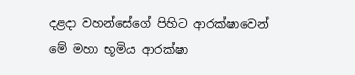දළදා වහන්සේගේ පිහිට ආරක්ෂාවෙන් මේ මහා භූමිය ආරක්ෂා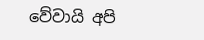වේවායි අපි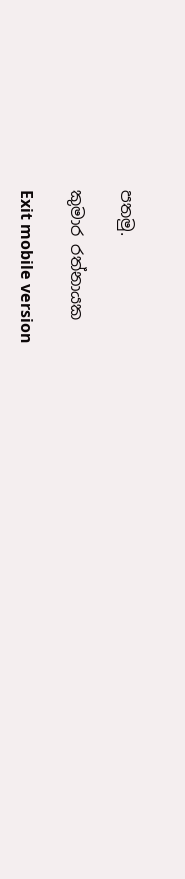පතමු.

කුමාර රත්නායක

Exit mobile version